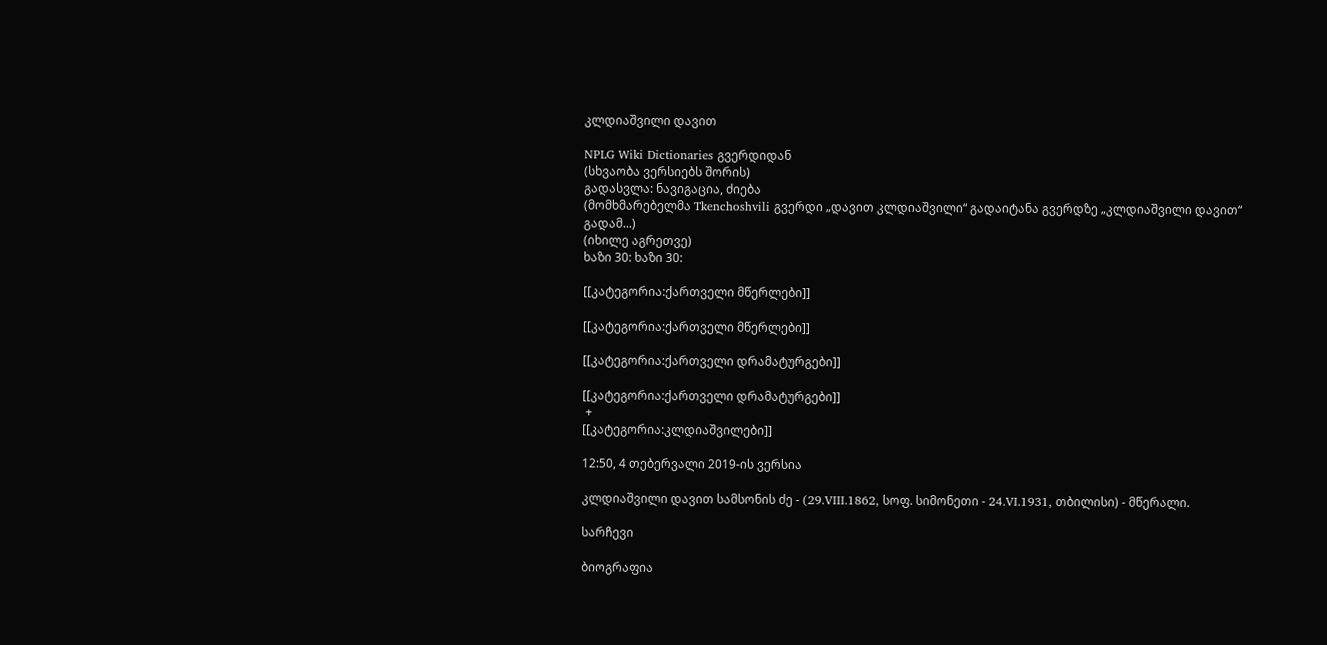კლდიაშვილი დავით

NPLG Wiki Dictionaries გვერდიდან
(სხვაობა ვერსიებს შორის)
გადასვლა: ნავიგაცია, ძიება
(მომხმარებელმა Tkenchoshvili გვერდი „დავით კლდიაშვილი“ გადაიტანა გვერდზე „კლდიაშვილი დავით“ გადამ...)
(იხილე აგრეთვე)
ხაზი 30: ხაზი 30:

[[კატეგორია:ქართველი მწერლები]]

[[კატეგორია:ქართველი მწერლები]]

[[კატეგორია:ქართველი დრამატურგები]]

[[კატეგორია:ქართველი დრამატურგები]]
 +
[[კატეგორია:კლდიაშვილები]]

12:50, 4 თებერვალი 2019-ის ვერსია

კლდიაშვილი დავით სამსონის ძე - (29.VIII.1862, სოფ. სიმონეთი - 24.VI.1931, თბილისი) - მწერალი.

სარჩევი

ბიოგრაფია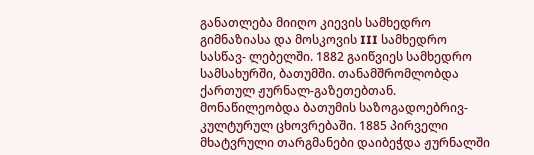განათლება მიიღო კიევის სამხედრო გიმნაზიასა და მოსკოვის III სამხედრო სასწავ- ლებელში. 1882 გაიწვიეს სამხედრო სამსახურში, ბათუმში. თანამშრომლობდა ქართულ ჟურნალ-გაზეთებთან. მონაწილეობდა ბათუმის საზოგადოებრივ-კულტურულ ცხოვრებაში. 1885 პირველი მხატვრული თარგმანები დაიბეჭდა ჟურნალში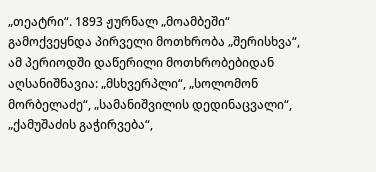„თეატრი“. 1893 ჟურნალ „მოამბეში“ გამოქვეყნდა პირველი მოთხრობა „შერისხვა“, ამ პერიოდში დაწერილი მოთხრობებიდან აღსანიშნავია: „მსხვერპლი“, „სოლომონ მორბელაძე“, „სამანიშვილის დედინაცვალი“, „ქამუშაძის გაჭირვება“,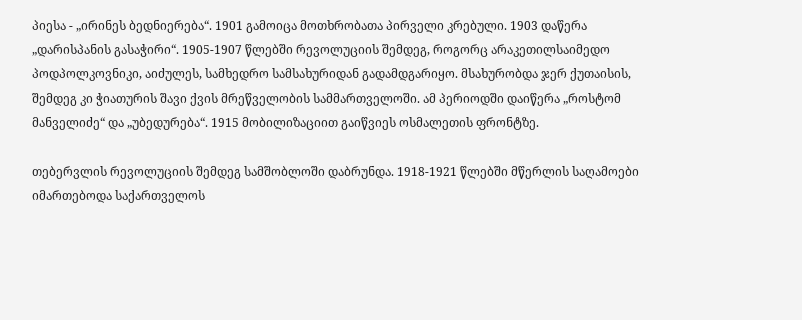პიესა - „ირინეს ბედნიერება“. 1901 გამოიცა მოთხრობათა პირველი კრებული. 1903 დაწერა „დარისპანის გასაჭირი“. 1905-1907 წლებში რევოლუციის შემდეგ, როგორც არაკეთილსაიმედო პოდპოლკოვნიკი, აიძულეს, სამხედრო სამსახურიდან გადამდგარიყო. მსახურობდა ჯერ ქუთაისის, შემდეგ კი ჭიათურის შავი ქვის მრეწველობის სამმართველოში. ამ პერიოდში დაიწერა „როსტომ მანველიძე“ და „უბედურება“. 1915 მობილიზაციით გაიწვიეს ოსმალეთის ფრონტზე.

თებერვლის რევოლუციის შემდეგ სამშობლოში დაბრუნდა. 1918-1921 წლებში მწერლის საღამოები იმართებოდა საქართველოს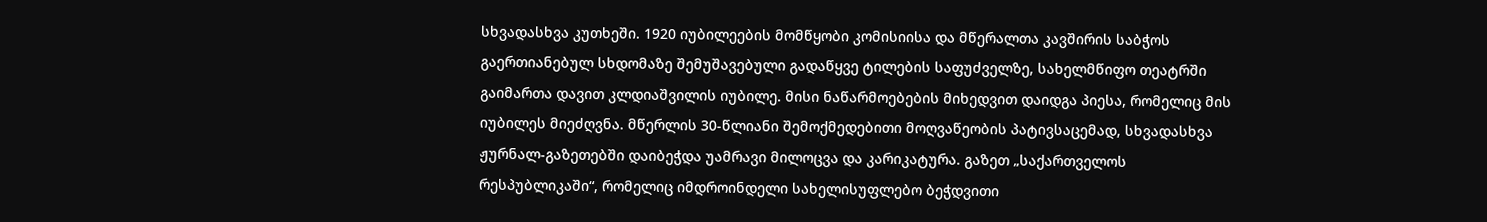სხვადასხვა კუთხეში. 1920 იუბილეების მომწყობი კომისიისა და მწერალთა კავშირის საბჭოს გაერთიანებულ სხდომაზე შემუშავებული გადაწყვე ტილების საფუძველზე, სახელმწიფო თეატრში გაიმართა დავით კლდიაშვილის იუბილე. მისი ნაწარმოებების მიხედვით დაიდგა პიესა, რომელიც მის იუბილეს მიეძღვნა. მწერლის 30-წლიანი შემოქმედებითი მოღვაწეობის პატივსაცემად, სხვადასხვა ჟურნალ-გაზეთებში დაიბეჭდა უამრავი მილოცვა და კარიკატურა. გაზეთ „საქართველოს რესპუბლიკაში“, რომელიც იმდროინდელი სახელისუფლებო ბეჭდვითი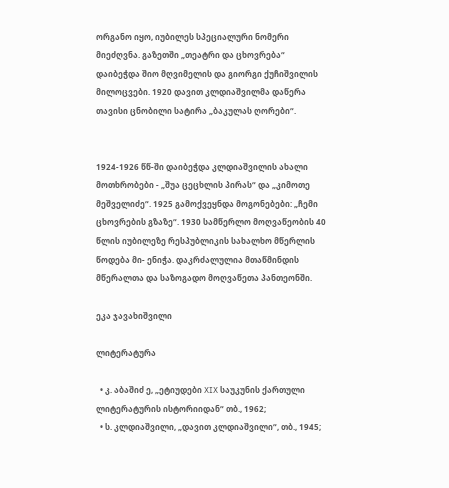ორგანო იყო, იუბილეს სპეციალური ნომერი მიეძღვნა. გაზეთში „თეატრი და ცხოვრება“ დაიბეჭდა შიო მღვიმელის და გიორგი ქუჩიშვილის მილოცვები. 1920 დავით კლდიაშვილმა დაწერა თავისი ცნობილი სატირა „ბაკულას ღორები“.


1924-1926 წწ-ში დაიბეჭდა კლდიაშვილის ახალი მოთხრობები - „შუა ცეცხლის პირას“ და „კიმოთე მეშველიძე“. 1925 გამოქვეყნდა მოგონებები: „ჩემი ცხოვრების გზაზე“. 1930 სამწერლო მოღვაწეობის 40 წლის იუბილეზე რესპუბლიკის სახალხო მწერლის წოდება მი- ენიჭა. დაკრძალულია მთაწმინდის მწერალთა და საზოგადო მოღვაწეთა პანთეონში.

ეკა ჯავახიშვილი

ლიტერატურა

  • კ. აბაშიძ ე, „ეტიუდები XIX საუკუნის ქართული ლიტერატურის ისტორიიდან“ თბ., 1962;
  • ს. კლდიაშვილი, „დავით კლდიაშვილი“, თბ., 1945;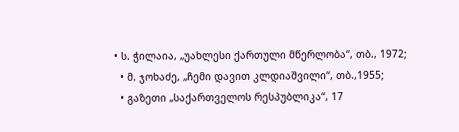• ს. ჭილაია, „უახლესი ქართული მწერლობა“, თბ., 1972;
  • მ. ჯოხაძე, „ჩემი დავით კლდიაშვილი“, თბ.,1955;
  • გაზეთი „საქართველოს რესპუბლიკა“, 17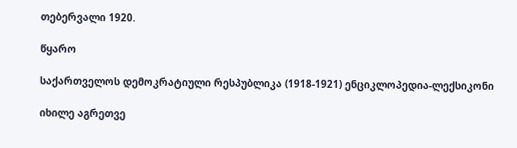თებერვალი 1920.

წყარო

საქართველოს დემოკრატიული რესპუბლიკა (1918-1921) ენციკლოპედია-ლექსიკონი

იხილე აგრეთვე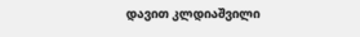დავით კლდიაშვილი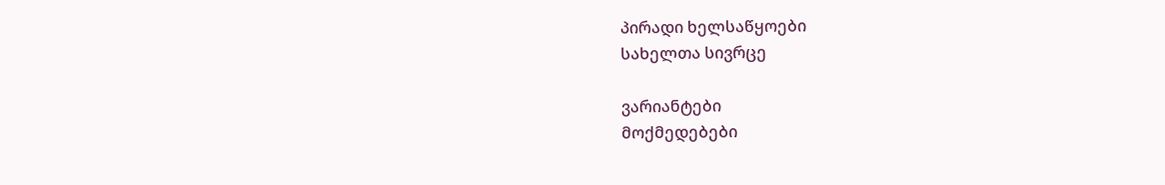პირადი ხელსაწყოები
სახელთა სივრცე

ვარიანტები
მოქმედებები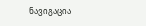ნავიგაცია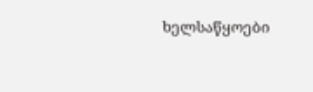ხელსაწყოები